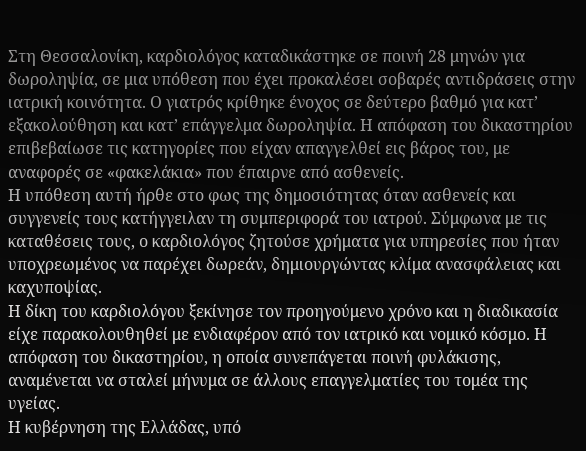Στη Θεσσαλονίκη, καρδιολόγος καταδικάστηκε σε ποινή 28 μηνών για δωροληψία, σε μια υπόθεση που έχει προκαλέσει σοβαρές αντιδράσεις στην ιατρική κοινότητα. Ο γιατρός κρίθηκε ένοχος σε δεύτερο βαθμό για κατ’ εξακολούθηση και κατ’ επάγγελμα δωροληψία. Η απόφαση του δικαστηρίου επιβεβαίωσε τις κατηγορίες που είχαν απαγγελθεί εις βάρος του, με αναφορές σε «φακελάκια» που έπαιρνε από ασθενείς.
Η υπόθεση αυτή ήρθε στο φως της δημοσιότητας όταν ασθενείς και συγγενείς τους κατήγγειλαν τη συμπεριφορά του ιατρού. Σύμφωνα με τις καταθέσεις τους, ο καρδιολόγος ζητούσε χρήματα για υπηρεσίες που ήταν υποχρεωμένος να παρέχει δωρεάν, δημιουργώντας κλίμα ανασφάλειας και καχυποψίας.
Η δίκη του καρδιολόγου ξεκίνησε τον προηγούμενο χρόνο και η διαδικασία είχε παρακολουθηθεί με ενδιαφέρον από τον ιατρικό και νομικό κόσμο. Η απόφαση του δικαστηρίου, η οποία συνεπάγεται ποινή φυλάκισης, αναμένεται να σταλεί μήνυμα σε άλλους επαγγελματίες του τομέα της υγείας.
Η κυβέρνηση της Ελλάδας, υπό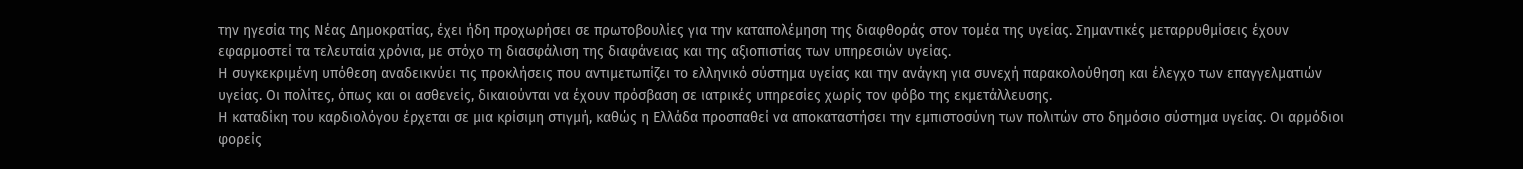την ηγεσία της Νέας Δημοκρατίας, έχει ήδη προχωρήσει σε πρωτοβουλίες για την καταπολέμηση της διαφθοράς στον τομέα της υγείας. Σημαντικές μεταρρυθμίσεις έχουν εφαρμοστεί τα τελευταία χρόνια, με στόχο τη διασφάλιση της διαφάνειας και της αξιοπιστίας των υπηρεσιών υγείας.
Η συγκεκριμένη υπόθεση αναδεικνύει τις προκλήσεις που αντιμετωπίζει το ελληνικό σύστημα υγείας και την ανάγκη για συνεχή παρακολούθηση και έλεγχο των επαγγελματιών υγείας. Οι πολίτες, όπως και οι ασθενείς, δικαιούνται να έχουν πρόσβαση σε ιατρικές υπηρεσίες χωρίς τον φόβο της εκμετάλλευσης.
Η καταδίκη του καρδιολόγου έρχεται σε μια κρίσιμη στιγμή, καθώς η Ελλάδα προσπαθεί να αποκαταστήσει την εμπιστοσύνη των πολιτών στο δημόσιο σύστημα υγείας. Οι αρμόδιοι φορείς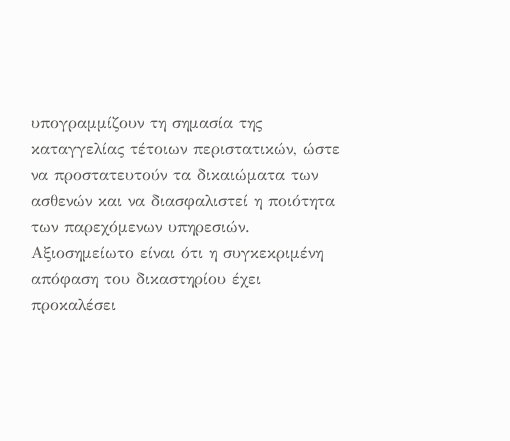υπογραμμίζουν τη σημασία της καταγγελίας τέτοιων περιστατικών, ώστε να προστατευτούν τα δικαιώματα των ασθενών και να διασφαλιστεί η ποιότητα των παρεχόμενων υπηρεσιών.
Αξιοσημείωτο είναι ότι η συγκεκριμένη απόφαση του δικαστηρίου έχει προκαλέσει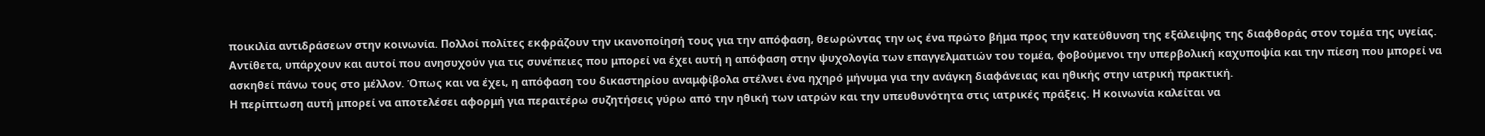ποικιλία αντιδράσεων στην κοινωνία. Πολλοί πολίτες εκφράζουν την ικανοποίησή τους για την απόφαση, θεωρώντας την ως ένα πρώτο βήμα προς την κατεύθυνση της εξάλειψης της διαφθοράς στον τομέα της υγείας.
Αντίθετα, υπάρχουν και αυτοί που ανησυχούν για τις συνέπειες που μπορεί να έχει αυτή η απόφαση στην ψυχολογία των επαγγελματιών του τομέα, φοβούμενοι την υπερβολική καχυποψία και την πίεση που μπορεί να ασκηθεί πάνω τους στο μέλλον. Όπως και να έχει, η απόφαση του δικαστηρίου αναμφίβολα στέλνει ένα ηχηρό μήνυμα για την ανάγκη διαφάνειας και ηθικής στην ιατρική πρακτική.
Η περίπτωση αυτή μπορεί να αποτελέσει αφορμή για περαιτέρω συζητήσεις γύρω από την ηθική των ιατρών και την υπευθυνότητα στις ιατρικές πράξεις. Η κοινωνία καλείται να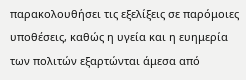παρακολουθήσει τις εξελίξεις σε παρόμοιες υποθέσεις, καθώς η υγεία και η ευημερία των πολιτών εξαρτώνται άμεσα από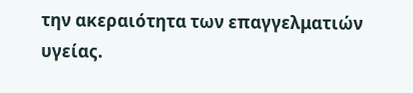την ακεραιότητα των επαγγελματιών υγείας.